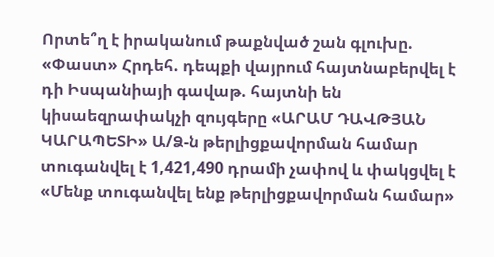Որտե՞ղ է իրականում թաքնված շան գլուխը. «Փաստ» Հրդեհ. դեպքի վայրում հայտնաբերվել է դի Իսպանիայի գավաթ. հայտնի են կիսաեզրափակչի զույգերը «ԱՐԱՄ ԴԱՎԹՅԱՆ ԿԱՐԱՊԵՏԻ» Ա/Ձ-ն թերլիցքավորման համար տուգանվել է 1,421,490 դրամի չափով և փակցվել է «Մենք տուգանվել ենք թերլիցքավորման համար»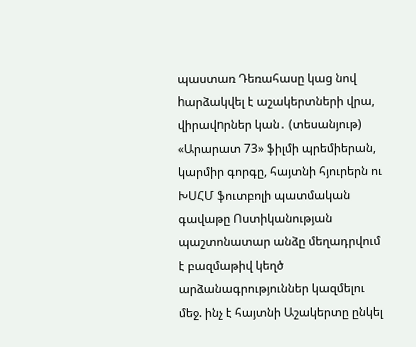պաստառ Դեռահասը կաց նով hարձակվել է աշակերտների վրա, վիրավnրներ կան․ (տեսանյութ) «Արարատ 73» ֆիլմի պրեմիերան, կարմիր գորգը, հայտնի հյուրերն ու ԽՍՀՄ ֆուտբոլի պատմական գավաթը Ոստիկանության պաշտոնատար անձը մեղադրվում է բազմաթիվ կեղծ արձանագրություններ կազմելու մեջ. ինչ է հայտնի Աշակերտը ընկել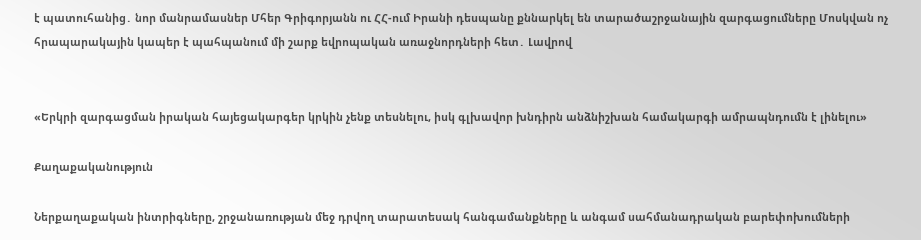է պատուհանից․ նոր մանրամասներ Մհեր Գրիգորյանն ու ՀՀ-ում Իրանի դեսպանը քննարկել են տարածաշրջանային զարգացումները Մոսկվան ոչ հրապարակային կապեր է պահպանում մի շարք եվրոպական առաջնորդների հետ․ Լավրով


«Երկրի զարգացման իրական հայեցակարգեր կրկին չենք տեսնելու, իսկ գլխավոր խնդիրն անձնիշխան համակարգի ամրապնդումն է լինելու»

Քաղաքականություն

Ներքաղաքական ինտրիգները, շրջանառության մեջ դրվող տարատեսակ հանգամանքները և անգամ սահմանադրական բարեփոխումների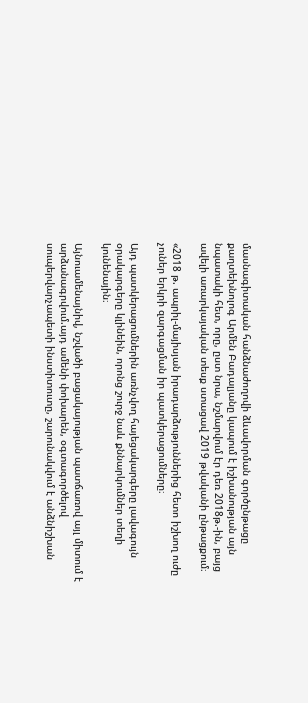մասնագիտական հանձնաժողովի ձևավորման գործընթացը քաղտեխնոլոգ Արմեն Բադալյանը կապում է իշխանության այն նպատակի հետ, որը, ըստ նրա, նշմարվում էր դեռ 2018թ.-ին, բայց ավելի առարկայական տեսք ստացավ 2019 թվականի ընթացքում։

«2018 թ. ապրիլ-մայիսյան իրադարձություններից հետո իշխող ուժը չուներ երկրի զարգացման իր պատկերացումները։

Այդ պատկերացումներին առնչվող հայեցակարգերը լավագույն օրակարգերը կլինեին, որոնց շուրջ նաև քննարկումներ տեղի կունենային։

Այնուամենայնիվ, նշվածի բացակայության պատճառով այլ միտում է արձանագրվում.այդ ամենի փոխարեն, օգտագործելով սուպերվարչապետի ինստիտուտը, շարունակվում է անձնիշխան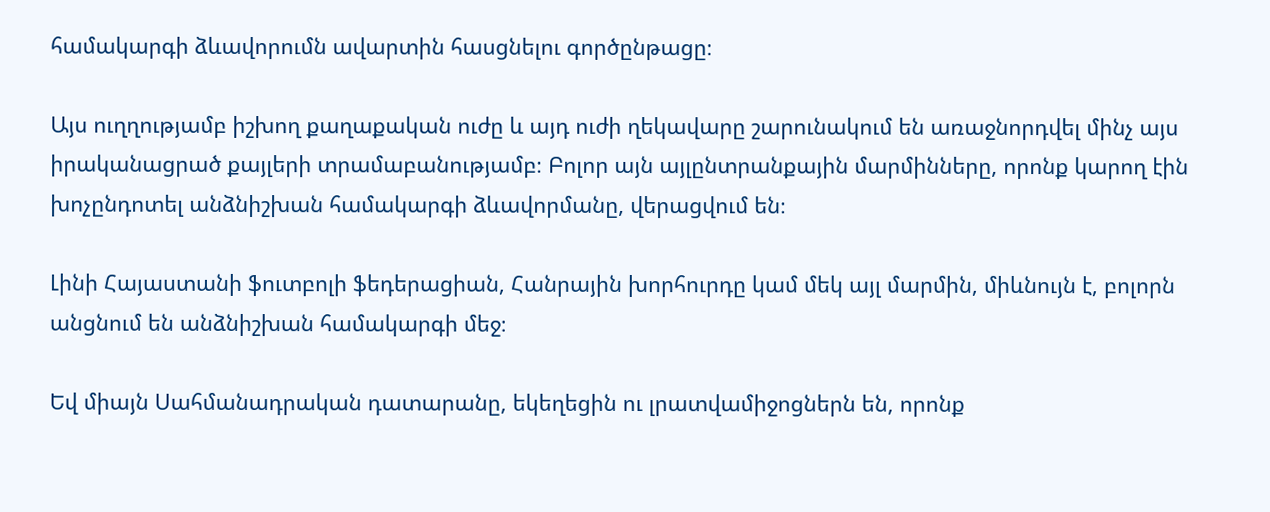համակարգի ձևավորումն ավարտին հասցնելու գործընթացը։

Այս ուղղությամբ իշխող քաղաքական ուժը և այդ ուժի ղեկավարը շարունակում են առաջնորդվել մինչ այս իրականացրած քայլերի տրամաբանությամբ։ Բոլոր այն այլընտրանքային մարմինները, որոնք կարող էին խոչընդոտել անձնիշխան համակարգի ձևավորմանը, վերացվում են։

Լինի Հայաստանի ֆուտբոլի ֆեդերացիան, Հանրային խորհուրդը կամ մեկ այլ մարմին, միևնույն է, բոլորն անցնում են անձնիշխան համակարգի մեջ։

Եվ միայն Սահմանադրական դատարանը, եկեղեցին ու լրատվամիջոցներն են, որոնք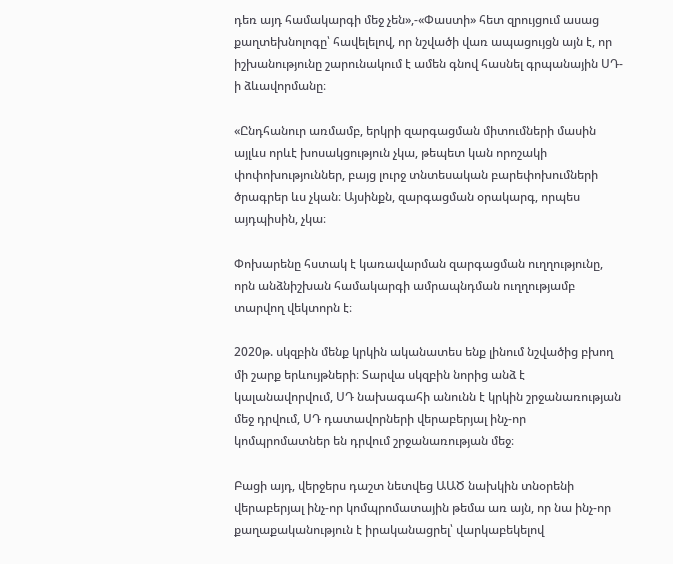դեռ այդ համակարգի մեջ չեն»,-«Փաստի» հետ զրույցում ասաց քաղտեխնոլոգը՝ հավելելով, որ նշվածի վառ ապացույցն այն է, որ իշխանությունը շարունակում է ամեն գնով հասնել գրպանային ՍԴ-ի ձևավորմանը։

«Ընդհանուր առմամբ, երկրի զարգացման միտումների մասին այլևս որևէ խոսակցություն չկա, թեպետ կան որոշակի փոփոխություններ, բայց լուրջ տնտեսական բարեփոխումների ծրագրեր ևս չկան։ Այսինքն, զարգացման օրակարգ, որպես այդպիսին, չկա։

Փոխարենը հստակ է կառավարման զարգացման ուղղությունը, որն անձնիշխան համակարգի ամրապնդման ուղղությամբ տարվող վեկտորն է։

2020թ. սկզբին մենք կրկին ականատես ենք լինում նշվածից բխող մի շարք երևույթների։ Տարվա սկզբին նորից անձ է կալանավորվում, ՍԴ նախագահի անունն է կրկին շրջանառության մեջ դրվում, ՍԴ դատավորների վերաբերյալ ինչ-որ կոմպրոմատներ են դրվում շրջանառության մեջ։

Բացի այդ, վերջերս դաշտ նետվեց ԱԱԾ նախկին տնօրենի վերաբերյալ ինչ-որ կոմպրոմատային թեմա առ այն, որ նա ինչ-որ քաղաքականություն է իրականացրել՝ վարկաբեկելով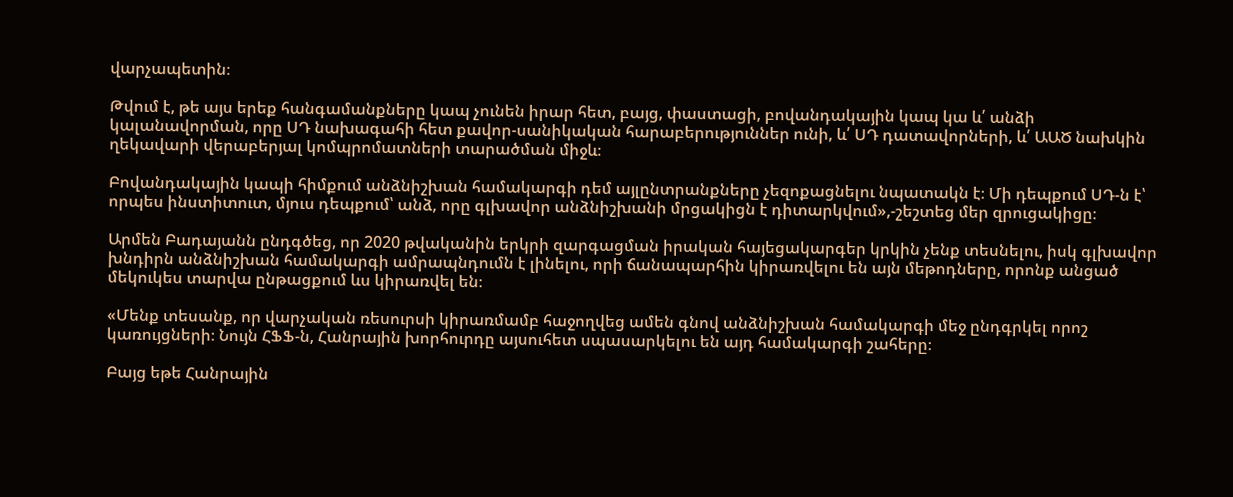վարչապետին։

Թվում է, թե այս երեք հանգամանքները կապ չունեն իրար հետ, բայց, փաստացի, բովանդակային կապ կա և՛ անձի կալանավորման, որը ՍԴ նախագահի հետ քավոր-սանիկական հարաբերություններ ունի, և՛ ՍԴ դատավորների, և՛ ԱԱԾ նախկին ղեկավարի վերաբերյալ կոմպրոմատների տարածման միջև։

Բովանդակային կապի հիմքում անձնիշխան համակարգի դեմ այլընտրանքները չեզոքացնելու նպատակն է։ Մի դեպքում ՍԴ-ն է՝ որպես ինստիտուտ, մյուս դեպքում՝ անձ, որը գլխավոր անձնիշխանի մրցակիցն է դիտարկվում»,-շեշտեց մեր զրուցակիցը։

Արմեն Բադայանն ընդգծեց, որ 2020 թվականին երկրի զարգացման իրական հայեցակարգեր կրկին չենք տեսնելու, իսկ գլխավոր խնդիրն անձնիշխան համակարգի ամրապնդումն է լինելու, որի ճանապարհին կիրառվելու են այն մեթոդները, որոնք անցած մեկուկես տարվա ընթացքում ևս կիրառվել են։

«Մենք տեսանք, որ վարչական ռեսուրսի կիրառմամբ հաջողվեց ամեն գնով անձնիշխան համակարգի մեջ ընդգրկել որոշ կառույցների։ Նույն ՀՖՖ-ն, Հանրային խորհուրդը այսուհետ սպասարկելու են այդ համակարգի շահերը։

Բայց եթե Հանրային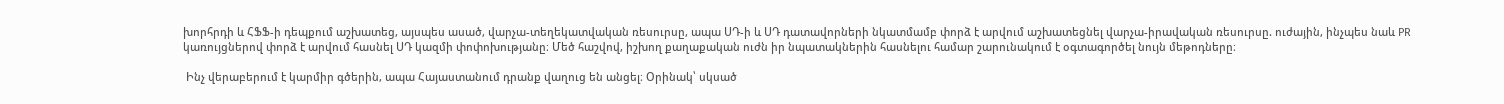խորհրդի և ՀՖՖ-ի դեպքում աշխատեց, այսպես ասած, վարչա-տեղեկատվական ռեսուրսը, ապա ՍԴ-ի և ՍԴ դատավորների նկատմամբ փորձ է արվում աշխատեցնել վարչա-իրավական ռեսուրսը. ուժային, ինչպես նաև PR կառույցներով փորձ է արվում հասնել ՍԴ կազմի փոփոխությանը։ Մեծ հաշվով, իշխող քաղաքական ուժն իր նպատակներին հասնելու համար շարունակում է օգտագործել նույն մեթոդները։

 Ինչ վերաբերում է կարմիր գծերին, ապա Հայաստանում դրանք վաղուց են անցել։ Օրինակ՝ սկսած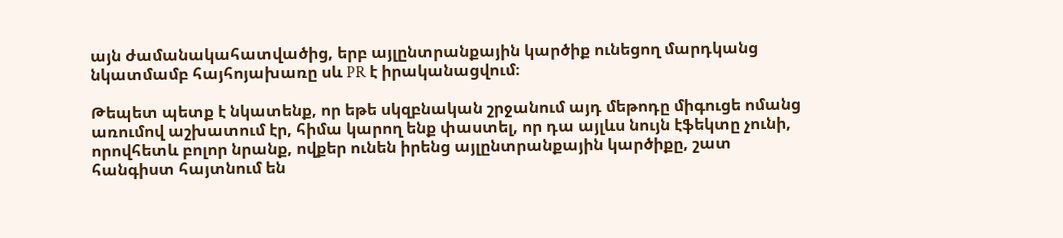այն ժամանակահատվածից, երբ այլընտրանքային կարծիք ունեցող մարդկանց նկատմամբ հայհոյախառը սև PR է իրականացվում։

Թեպետ պետք է նկատենք, որ եթե սկզբնական շրջանում այդ մեթոդը միգուցե ոմանց առումով աշխատում էր, հիմա կարող ենք փաստել, որ դա այլևս նույն էֆեկտը չունի, որովհետև բոլոր նրանք, ովքեր ունեն իրենց այլընտրանքային կարծիքը, շատ հանգիստ հայտնում են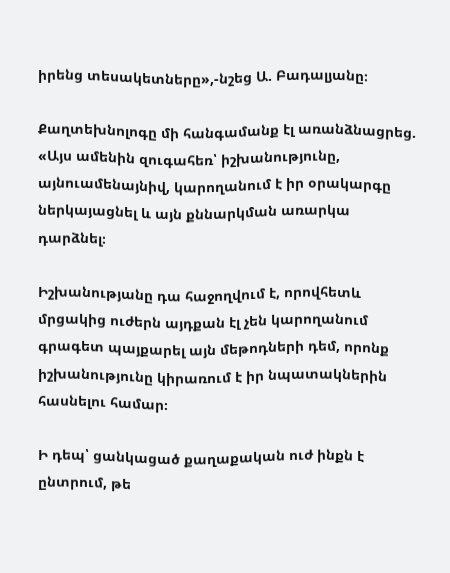իրենց տեսակետները»,-նշեց Ա. Բադալյանը։

Քաղտեխնոլոգը մի հանգամանք էլ առանձնացրեց. «Այս ամենին զուգահեռ՝ իշխանությունը, այնուամենայնիվ, կարողանում է իր օրակարգը ներկայացնել և այն քննարկման առարկա դարձնել։

Իշխանությանը դա հաջողվում է, որովհետև մրցակից ուժերն այդքան էլ չեն կարողանում գրագետ պայքարել այն մեթոդների դեմ, որոնք իշխանությունը կիրառում է իր նպատակներին հասնելու համար։

Ի դեպ՝ ցանկացած քաղաքական ուժ ինքն է ընտրում, թե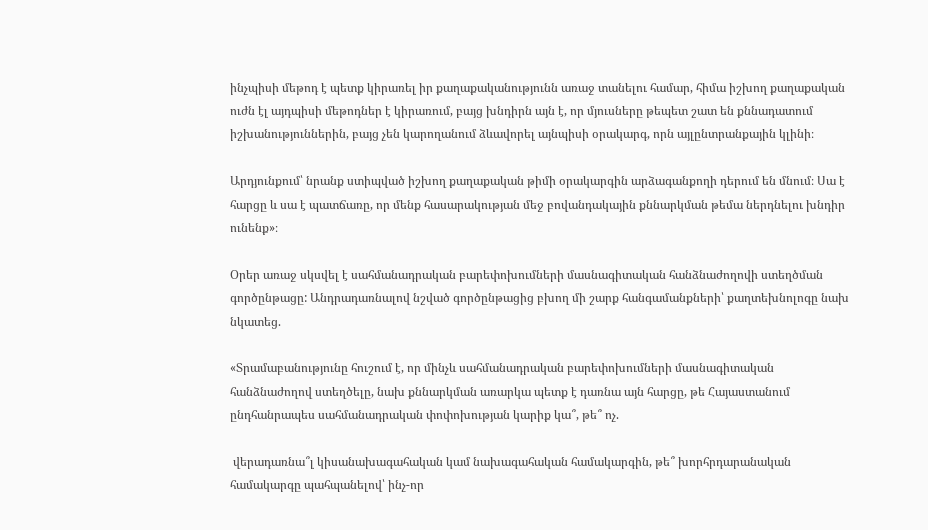ինչպիսի մեթոդ է պետք կիրառել իր քաղաքականությունն առաջ տանելու համար, հիմա իշխող քաղաքական ուժն էլ այդպիսի մեթոդներ է կիրառում, բայց խնդիրն այն է, որ մյուսները թեպետ շատ են քննադատում իշխանություններին, բայց չեն կարողանում ձևավորել այնպիսի օրակարգ, որն այլընտրանքային կլինի։

Արդյունքում՝ նրանք ստիպված իշխող քաղաքական թիմի օրակարգին արձագանքողի դերում են մնում։ Սա է հարցը և սա է պատճառը, որ մենք հասարակության մեջ բովանդակային քննարկման թեմա ներդնելու խնդիր ունենք»։

Օրեր առաջ սկսվել է սահմանադրական բարեփոխումների մասնագիտական հանձնաժողովի ստեղծման գործընթացը: Անդրադառնալով նշված գործընթացից բխող մի շարք հանգամանքների՝ քաղտեխնոլոգը նախ նկատեց.

«Տրամաբանությունը հուշում է, որ մինչև սահմանադրական բարեփոխումների մասնագիտական հանձնաժողով ստեղծելը, նախ քննարկման առարկա պետք է դառնա այն հարցը, թե Հայաստանում ընդհանրապես սահմանադրական փոփոխության կարիք կա՞, թե՞ ոչ.

 վերադառնա՞լ կիսանախագահական կամ նախագահական համակարգին, թե՞ խորհրդարանական համակարգը պահպանելով՝ ինչ-որ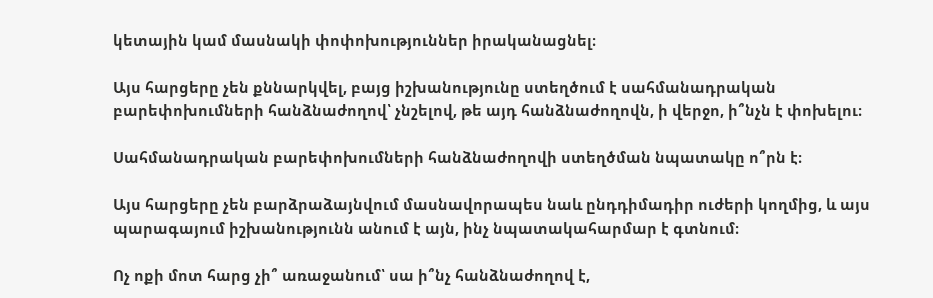կետային կամ մասնակի փոփոխություններ իրականացնել։

Այս հարցերը չեն քննարկվել, բայց իշխանությունը ստեղծում է սահմանադրական բարեփոխումների հանձնաժողով՝ չնշելով, թե այդ հանձնաժողովն, ի վերջո, ի՞նչն է փոխելու։

Սահմանադրական բարեփոխումների հանձնաժողովի ստեղծման նպատակը ո՞րն է։

Այս հարցերը չեն բարձրաձայնվում մասնավորապես նաև ընդդիմադիր ուժերի կողմից, և այս պարագայում իշխանությունն անում է այն, ինչ նպատակահարմար է գտնում։

Ոչ ոքի մոտ հարց չի՞ առաջանում՝ սա ի՞նչ հանձնաժողով է,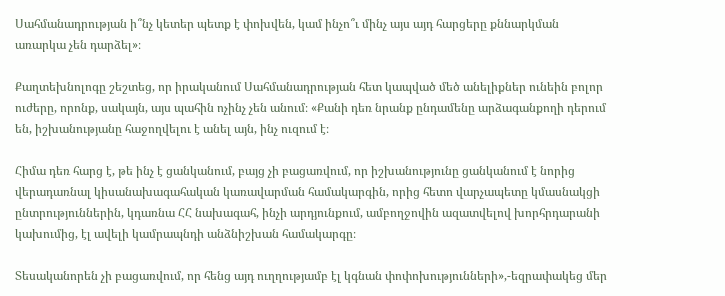Սահմանադրության ի՞նչ կետեր պետք է փոխվեն, կամ ինչո՞ւ մինչ այս այդ հարցերը քննարկման առարկա չեն դարձել»։

Քաղտեխնոլոգը շեշտեց, որ իրականում Սահմանադրության հետ կապված մեծ անելիքներ ունեին բոլոր ուժերը, որոնք, սակայն, այս պահին ոչինչ չեն անում։ «Քանի դեռ նրանք ընդամենը արձագանքողի դերում են, իշխանությանը հաջողվելու է անել այն, ինչ ուզում է։

Հիմա դեռ հարց է, թե ինչ է ցանկանում, բայց չի բացառվում, որ իշխանությունը ցանկանում է նորից վերադառնալ կիսանախագահական կառավարման համակարգին, որից հետո վարչապետը կմասնակցի ընտրություններին, կդառնա ՀՀ նախագահ, ինչի արդյունքում, ամբողջովին ազատվելով խորհրդարանի կախումից, էլ ավելի կամրապնդի անձնիշխան համակարգը։

Տեսականորեն չի բացառվում, որ հենց այդ ուղղությամբ էլ կգնան փոփոխությունների»,-եզրափակեց մեր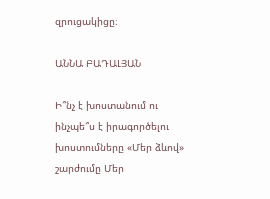զրուցակիցը։

ԱՆՆԱ ԲԱԴԱԼՅԱՆ

Ի՞նչ է խոստանում ու ինչպե՞ս է իրագործելու խոստումները «Մեր ձևով» շարժումը Մեր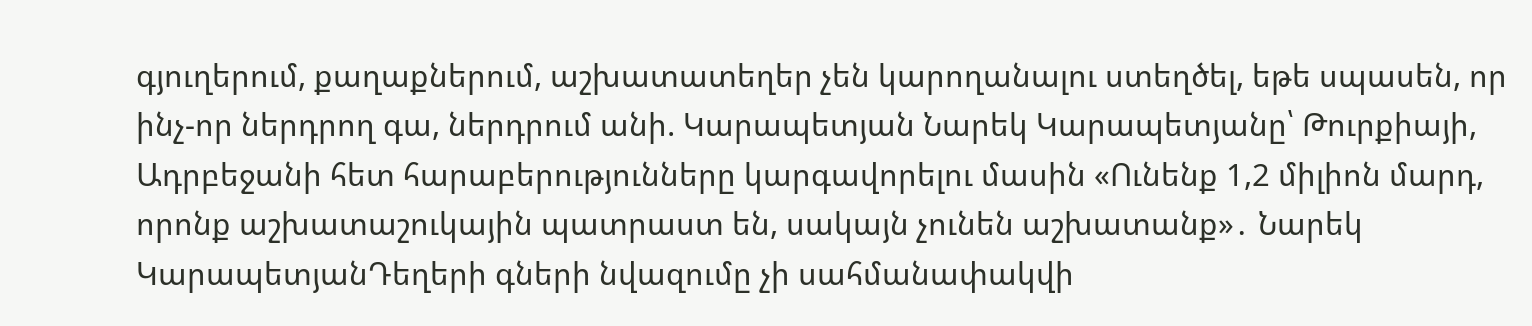գյուղերում, քաղաքներում, աշխատատեղեր չեն կարողանալու ստեղծել, եթե սպասեն, որ ինչ-որ ներդրող գա, ներդրում անի. Կարապետյան Նարեկ Կարապետյանը՝ Թուրքիայի, Ադրբեջանի հետ հարաբերությունները կարգավորելու մասին «Ունենք 1,2 միլիոն մարդ, որոնք աշխատաշուկային պատրաստ են, սակայն չունեն աշխատանք»․ Նարեկ ԿարապետյանԴեղերի գների նվազումը չի սահմանափակվի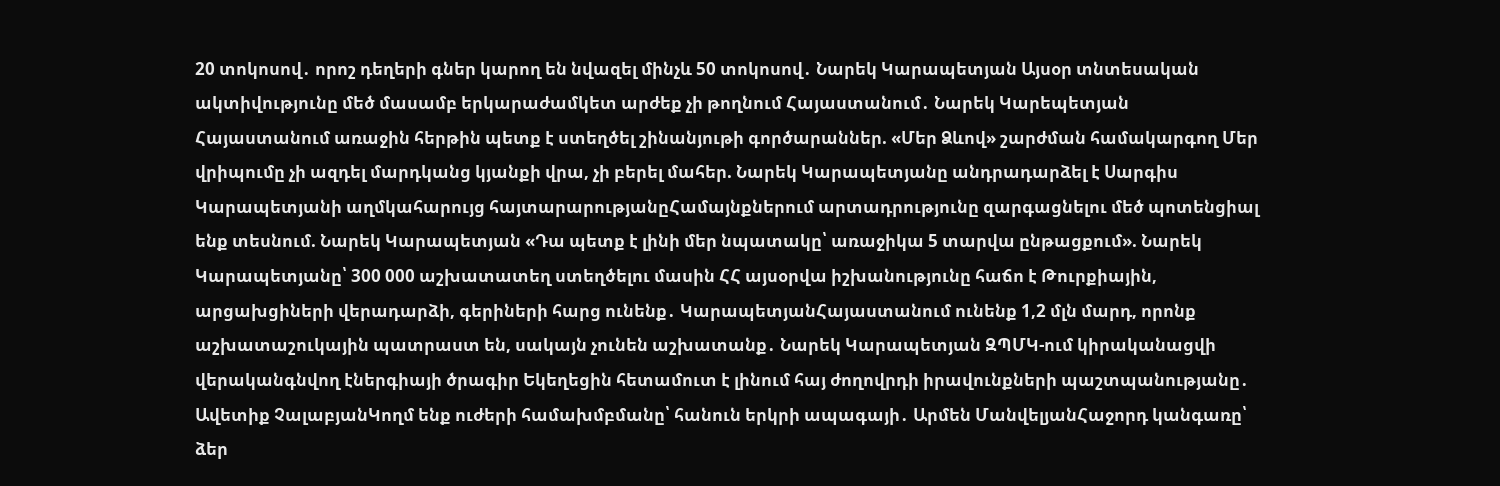20 տոկոսով․ որոշ դեղերի գներ կարող են նվազել մինչև 50 տոկոսով․ Նարեկ Կարապետյան Այսօր տնտեսական ակտիվությունը մեծ մասամբ երկարաժամկետ արժեք չի թողնում Հայաստանում․ Նարեկ Կարեպետյան Հայաստանում առաջին հերթին պետք է ստեղծել շինանյութի գործարաններ. «Մեր Ձևով» շարժման համակարգող Մեր վրիպումը չի ազդել մարդկանց կյանքի վրա, չի բերել մահեր. Նարեկ Կարապետյանը անդրադարձել է Սարգիս Կարապետյանի աղմկահարույց հայտարարությանըՀամայնքներում արտադրությունը զարգացնելու մեծ պոտենցիալ ենք տեսնում. Նարեկ Կարապետյան «Դա պետք է լինի մեր նպատակը՝ առաջիկա 5 տարվա ընթացքում». Նարեկ Կարապետյանը՝ 300 000 աշխատատեղ ստեղծելու մասին ՀՀ այսօրվա իշխանությունը հաճո է Թուրքիային, արցախցիների վերադարձի, գերիների հարց ունենք․ ԿարապետյանՀայաստանում ունենք 1,2 մլն մարդ, որոնք աշխատաշուկային պատրաստ են, սակայն չունեն աշխատանք․ Նարեկ Կարապետյան ԶՊՄԿ-ում կիրականացվի վերականգնվող էներգիայի ծրագիր Եկեղեցին հետամուտ է լինում հայ ժողովրդի իրավունքների պաշտպանությանը․ Ավետիք ՉալաբյանԿողմ ենք ուժերի համախմբմանը՝ հանուն երկրի ապագայի․ Արմեն ՄանվելյանՀաջորդ կանգառը՝ ձեր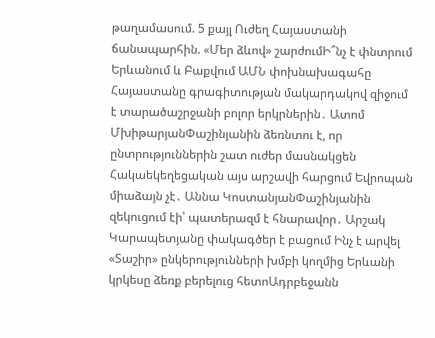թաղամասում. 5 քայլ Ուժեղ Հայաստանի ճանապարհին. «Մեր ձևով» շարժումԻ՞նչ է փնտրում Երևանում և Բաքվում ԱՄՆ փոխնախագահը Հայաստանը գրագիտության մակարդակով զիջում է տարածաշրջանի բոլոր երկրներին․ Ատոմ ՄխիթարյանՓաշինյանին ձեռնտու է, որ ընտրություններին շատ ուժեր մասնակցեն Հակաեկեղեցական այս արշավի հարցում Եվրոպան միաձայն չէ․ Աննա ԿոստանյանՓաշինյանին զեկուցում էի՝ պատերազմ է հնարավոր․ Արշակ Կարապետյանը փակագծեր է բացում Ինչ է արվել «Տաշիր» ընկերությունների խմբի կողմից Երևանի կրկեսը ձեռք բերելուց հետոԱդրբեջանն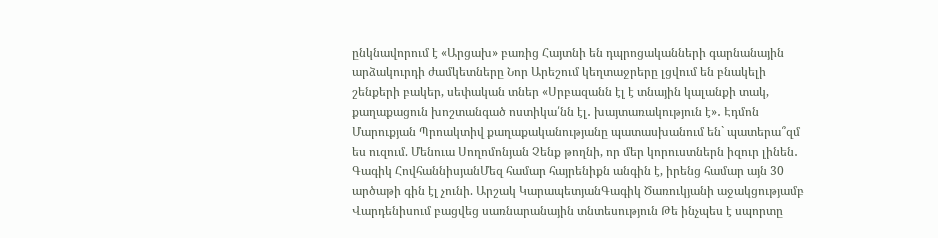ընկնավորում է «Արցախ» բառից Հայտնի են դպրոցականների գարնանային արձակուրդի ժամկետները Նոր Արեշում կեղտաջրերը լցվում են բնակելի շենքերի բակեր, սեփական տներ «Սրբազանն էլ է տնային կալանքի տակ, քաղաքացուն խոշտանգած ոստիկա՛նն էլ․ խայտառակություն է»․ Էդմոն Մարուքյան Պրոակտիվ քաղաքականությանը պատասխանում են` պատերա՞զմ ես ուզում. Մենուա Սողոմոնյան Չենք թողնի, որ մեր կորուստներն իզուր լինեն․ Գագիկ ՀովհաննիսյանՄեզ համար հայրենիքն անգին է, իրենց համար այն 30 արծաթի գին էլ չունի. Արշակ ԿարապետյանԳագիկ Ծառուկյանի աջակցությամբ Վարդենիսում բացվեց սառնարանային տնտեսություն Թե ինչպես է սպորտը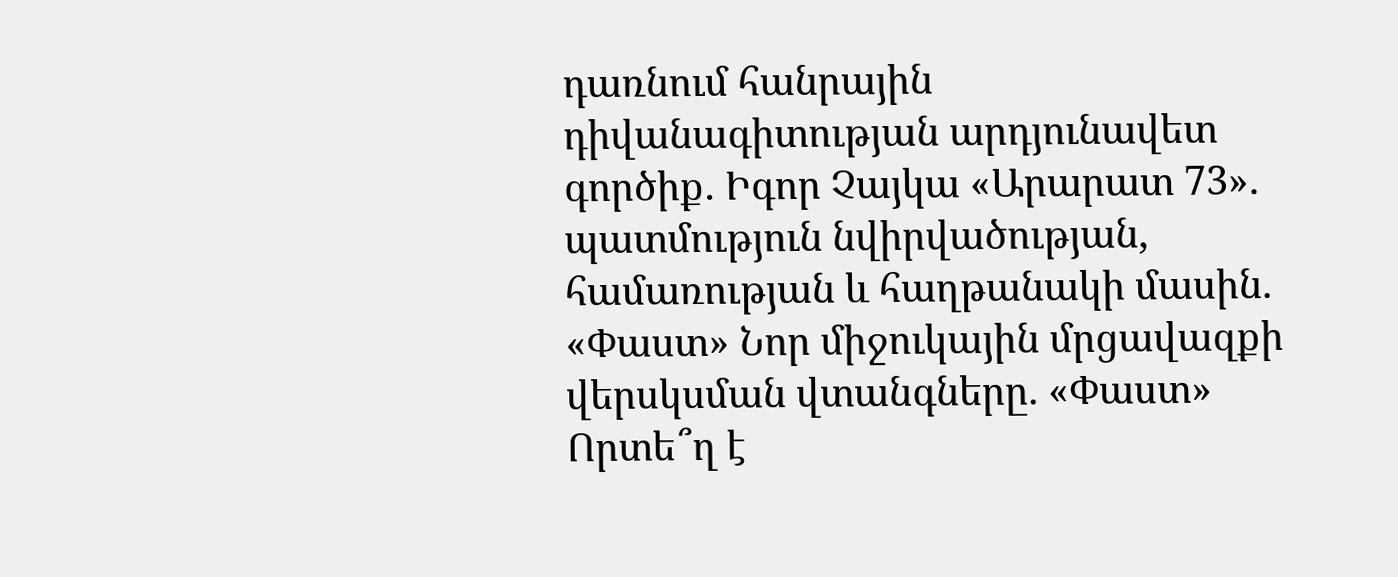դառնում հանրային դիվանագիտության արդյունավետ գործիք․ Իգոր Չայկա «Արարատ 73». պատմություն նվիրվածության, համառության և հաղթանակի մասին. «Փաստ» Նոր միջուկային մրցավազքի վերսկսման վտանգները. «Փաստ» Որտե՞ղ է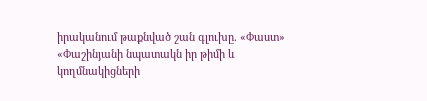իրականում թաքնված շան գլուխը. «Փաստ» «Փաշինյանի նպատակն իր թիմի և կողմնակիցների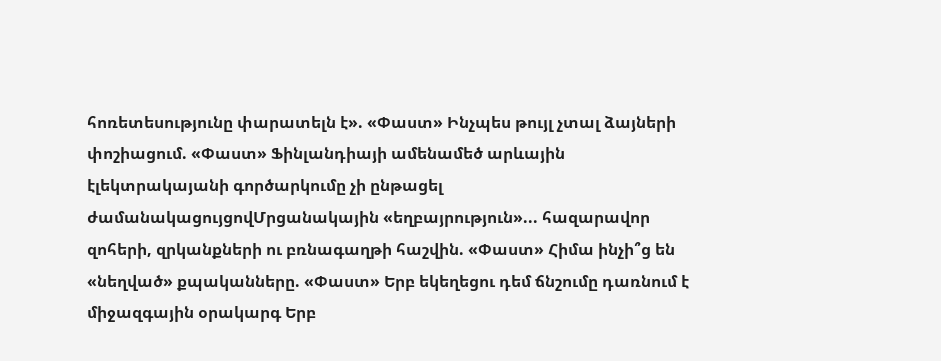հոռետեսությունը փարատելն է». «Փաստ» Ինչպես թույլ չտալ ձայների փոշիացում. «Փաստ» Ֆինլանդիայի ամենամեծ արևային էլեկտրակայանի գործարկումը չի ընթացել ժամանակացույցովՄրցանակային «եղբայրություն»... հազարավոր զոհերի, զրկանքների ու բռնագաղթի հաշվին. «Փաստ» Հիմա ինչի՞ց են «նեղված» քպականները. «Փաստ» Երբ եկեղեցու դեմ ճնշումը դառնում է միջազգային օրակարգ Երբ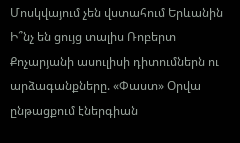Մոսկվայում չեն վստահում Երևանին Ի՞նչ են ցույց տալիս Ռոբերտ Քոչարյանի ասուլիսի դիտումներն ու արձագանքները. «Փաստ» Օրվա ընթացքում էներգիան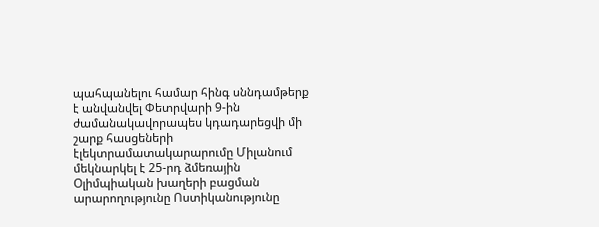պահպանելու համար հինգ սննդամթերք է անվանվել Փետրվարի 9-ին ժամանակավորապես կդադարեցվի մի շարք հասցեների էլեկտրամատակարարումը Միլանում մեկնարկել է 25-րդ ձմեռային Օլիմպիական խաղերի բացման արարողությունը Ոստիկանությունը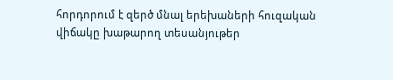հորդորում է զերծ մնալ երեխաների հուզական վիճակը խաթարող տեսանյութեր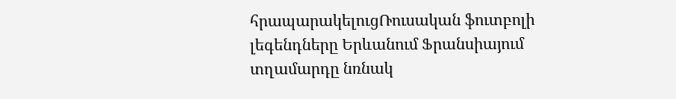հրապարակելուցՌուսական ֆուտբոլի լեգենդները Երևանում Ֆրանսիայում տղամարդը նռնակ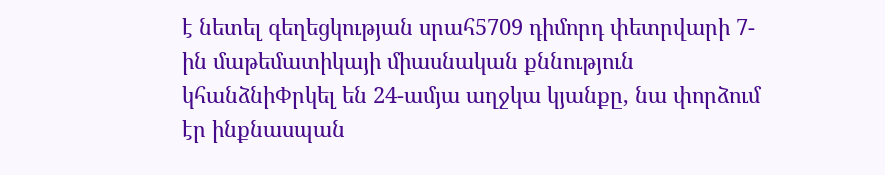է նետել գեղեցկության սրահ5709 դիմորդ փետրվարի 7-ին մաթեմատիկայի միասնական քննություն կհանձնիՓրկել են 24-ամյա աղջկա կյանքը, նա փորձում էր ինքնասպան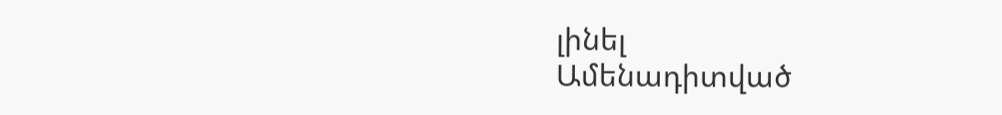լինել
Ամենադիտված